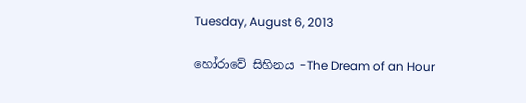Tuesday, August 6, 2013

හෝරාවේ සිහිනය -The Dream of an Hour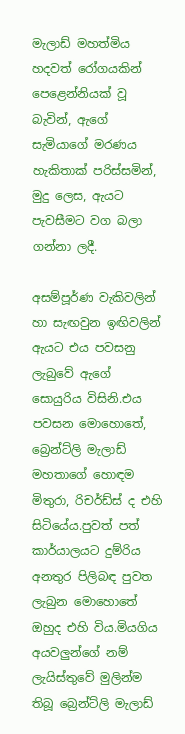මැලාඩ් මහත්මිය හදවත් රෝගයකින් පෙළෙන්නියක් වූ බැවින්, ඇගේ සැමියාගේ මරණය හැකිතාක් පරිස්සමින්, මුදු ලෙස, ඇයට පැවසීමට වග බලා ගන්නා ලදී.

අසම්පූර්ණ වැකිවලින් හා සැඟවුන ඉඟිවලින් ඇයට එය පවසනු ලැබුවේ ඇගේ සොයුරිය විසිනි.එය පවසන මොහොතේ, බ්‍රෙන්ට්ලි මැලාඩ් මහතාගේ හොඳම  මිතුරා, රිචර්ඩ්ස් ද එහි සිටියේය.පුවත් පත් කාර්යාලයට දුම්රිය අනතුර පිලිබඳ පුවත ලැබුන මොහොතේ ඔහුද එහි විය.මියගිය අයවලුන්ගේ නම් ලැයිස්තුවේ මුලින්ම තිබූ බ්‍රෙන්ට්ලි මැලාඩ්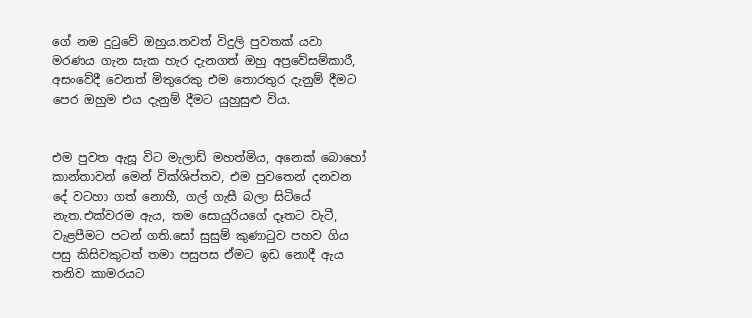ගේ නම දු‍ටුවේ ඔහුය.තවත් විදුලි පුවතක් යවා මරණය ගැන සැක හැර දැනගත් ඔහු අප්‍රවේසම්කාරී, අසංවේදී වෙනත් මිතුරෙකු එම තොරතුර දැනුම් දීමට පෙර ඔහුම එය දැනුම් දීමට යුහුසුළු විය.


එම පුවත ඇසූ විට මැලාඩ් මහත්මිය, අනෙක් බොහෝ කාන්තාවන් මෙන් වික්ශිප්තව, එම පුවතෙන් දනවන දේ වටහා ගත් නොහී, ගල් ගැසී බලා සිටියේ නැත.එක්වරම ඇය, තම සොයුරියගේ දෑතට වැටී, වැළපීමට පටන් ගති.සෝ සුසුම් කුණා‍ටුව පහව ගිය පසු කිසිවකුටත් තමා පසුපස ඒමට ඉඩ නොදී ඇය තනිව කාමරයට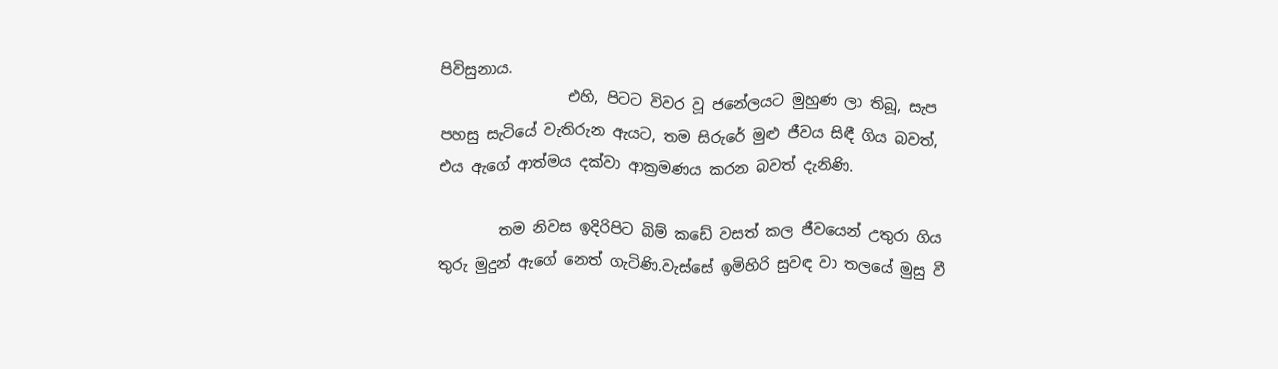පිවිසුනාය.
                 එහි, පිටට විවර වූ ජනේලයට මුහුණ ලා තිබූ, සැප පහසු සැටියේ වැතිරුන ඇයට, තම සිරුරේ මුළු ජීවය සිඳී ගිය බවත්, එය ඇගේ ආත්මය දක්වා ආක්‍රමණය කරන බවත් දැනිණි.

        තම නිවස ඉදිරිපිට බිම් කඩේ වසත් කල ජීවයෙන් උතුරා ගිය තුරු මුදුන් ඇගේ නෙත් ගැටිණි.වැස්සේ ඉමිහිරි සුවඳ වා තලයේ මුසු වී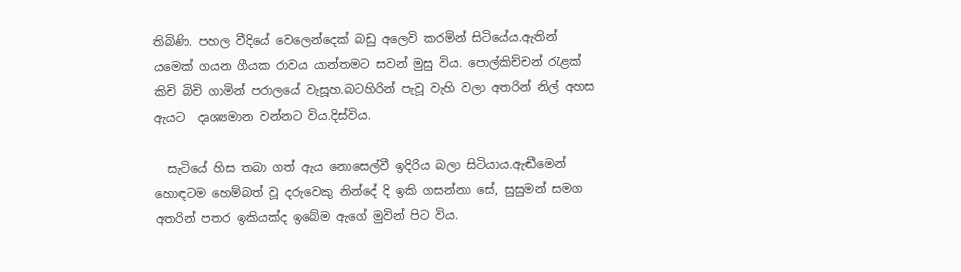තිබිණි. පහල වීදියේ වෙලෙන්දෙක් බඩු අලෙවි කරමින් සිටියේය.ඇතින් යමෙක් ගයන ගීයක රාවය යාන්තමට සවන් මුසු විය. පොල්කිච්චන් ‍රැළක් කිචි බිචි ගාමින් පරාලයේ වැසූහ.බටහිරින් පැවූ වැහි වලා අතරින් නිල් අහස ඇයට  දෘශ්‍යමාන වන්නට විය.දිස්විය.

  සැටියේ හිස තබා ගත් ඇය නොසෙල්වී ඉදිරිය බලා සිටියාය.ඇඬීමෙන් හොඳටම හෙම්බත් වූ දරුවෙකු නින්දේ දි ඉකි ගසන්නා සේ, සුසුමන් සමග අතරින් පතර ඉකියක්ද ඉබේම ඇගේ මුවින් පිට විය.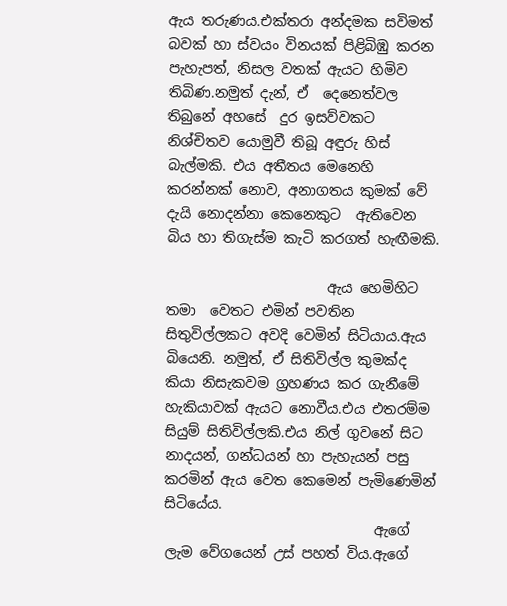ඇය තරුණය.එක්තරා අන්දමක සවිමත් බවක් හා ස්වයං විනයක් පිළිබිඹු කරන පැහැපත්, නිසල වතක් ඇයට හිමිව තිබිණ.නමුත් දැන්, ඒ  දෙනෙත්වල තිබුනේ අහසේ  දුර ඉසව්වකට නිශ්චිතව යොමුවී තිබූ අඳුරු හිස් බැල්මකි. එය අතීතය මෙනෙහි කරන්නක් නොව, අනාගතය කුමක් වේ දැයි නොදන්නා කෙනෙකුට  ඇතිවෙන බිය හා තිගැස්ම කැටි කරගත් හැඟීමකි.

                       ඇය හෙමිහිට තමා  වෙතට එමින් පවතින සිතුවිල්ලකට අවදි වෙමින් සිටියාය.ඇය බියෙනි. නමුත්, ඒ සිතිවිල්ල කුමක්ද කියා නිසැකවම ග්‍රහණය කර ගැනීමේ හැකියාවක් ඇයට නොවීය.එය එතරම්ම සියුම් සිතිවිල්ලකි.එය නිල් ගුවනේ සිට නාදයන්, ගන්ධයන් හා පැහැයන් පසු කරමින් ඇය වෙත කෙමෙන් පැමිණෙමින් සිටියේය.
                              ඇගේ ලැම වේගයෙන් උස් පහත් විය.ඇගේ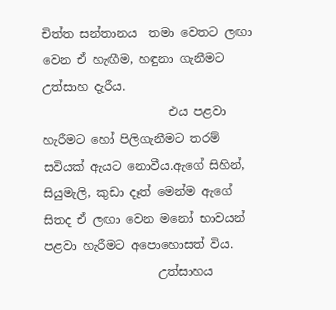චිත්ත සන්තානය  තමා වෙතට ලඟා වෙන ඒ හැඟීම, හඳුනා ගැනීමට උත්සාහ දැරීය.
                     එය පළවා හැරීමට හෝ පිලිගැනීමට තරම් සවියක් ඇයට නොවීය.ඇගේ සිහින්, සියුමැලි, කුඩා දෑත් මෙන්ම ඇගේ සිතද ඒ ලඟා වෙන මනෝ භාවයන් පළවා හැරීමට අපොහොසත් විය.
                   උත්සාහය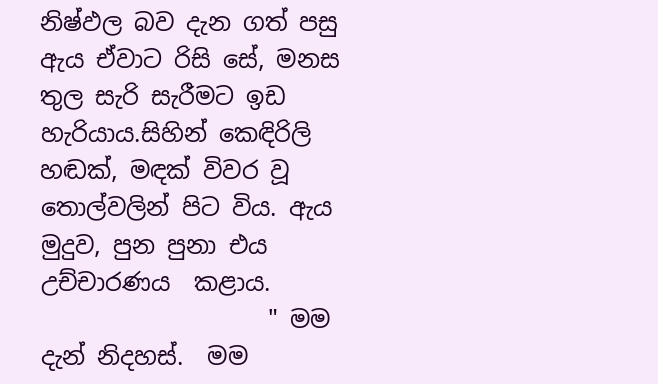නිෂ්ඵල බව දැන ගත් පසු ඇය ඒවාට රිසි සේ, මනස තුල සැරි සැරීමට ඉඩ හැරියාය.සිහින් කෙඳිරිලි හඬක්, මඳක් විවර වූ තොල්වලින් පිට විය. ඇය මුදුව, පුන පුනා එය උච්චාරණය  කළාය.
                   " මම දැන් නිදහස්.  මම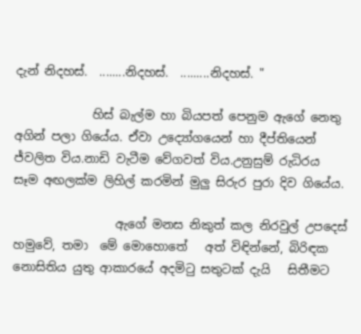දැන් නිදහස්.  ........නිදහස්.  .........නිදහස්. "

             හිස් බැල්ම හා බියපත් පෙනුම ඇගේ නෙතු අගින් පලා ගියේය. ඒවා උද්‍යෝගයෙන් හා දීප්තියෙන් ජ්වලිත විය.නාඩි වැටීම වේගවත් විය.උනුසුම් රුධිරය  සෑම අඟලක්ම ලිහිල් කරමින් මුලු සිරුර පුරා දිව ගියේය.

                 ඇගේ මනස නිකුත් කල නිරවුල් උපදෙස් හමුවේ, තමා  මේ මොහොතේ   අත් විඳින්නේ, බිරිඳක නොසිතිය යුතු ආකාරයේ අදමි‍ටු සතුටක් දැයි   සිතීමට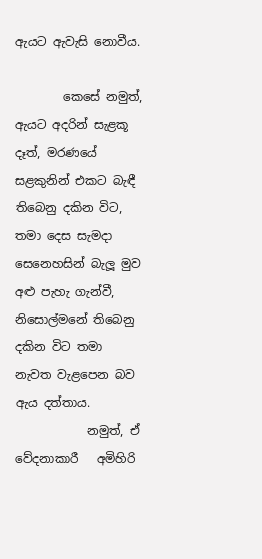ඇයට ඇවැසි නොවීය.

        කෙසේ නමුත්, ඇයට අදරින් සැළකූ දෑත්, මරණයේ සළකුනින් එකට බැඳී තිබෙනු දකින විට, තමා දෙස සැමදා සෙනෙහසින් බැලූ මුව අළු පැහැ ගැන්වී, නිසොල්මනේ තිබෙනු දකින විට තමා නැවත වැළපෙන බව ඇය දත්තාය.
            නමුත්, ඒ වේදනාකාරී   අමිහිරි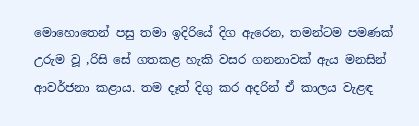මොහොතෙන් පසු තමා ඉදිරියේ දිග ඇරෙන, තමන්ටම පමණක්  උරුම වූ ,රිසි සේ ගතකළ හැකි වසර ගනනාවක් ඇය මනසින්  ආවර්ජනා කළාය. තම දෑත් දිගු කර අදරින් ඒ කාලය වැළඳ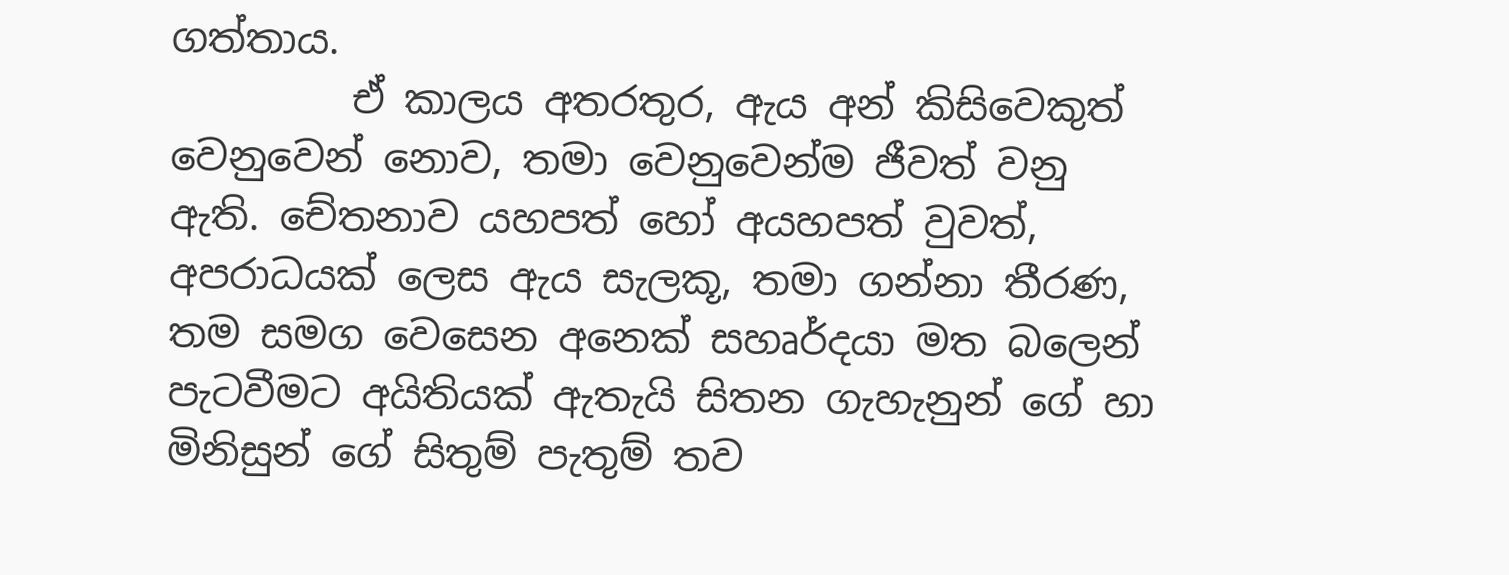ගත්තාය.
         ඒ කාලය අතරතුර, ඇය අන් කිසිවෙකුත් වෙනුවෙන් නොව, තමා වෙනුවෙන්ම ජීවත් වනු ඇති. චේතනාව යහපත් හෝ අයහපත් වුවත්, අපරාධයක් ලෙස ඇය සැලකූ, තමා ගන්නා තීරණ, තම සමග වෙසෙන අනෙක් සහෘර්දයා මත බලෙන් පැටවීමට අයිතියක් ඇතැයි සිතන ගැහැනුන් ගේ හා මිනිසුන් ගේ සිතුම් පැතුම් තව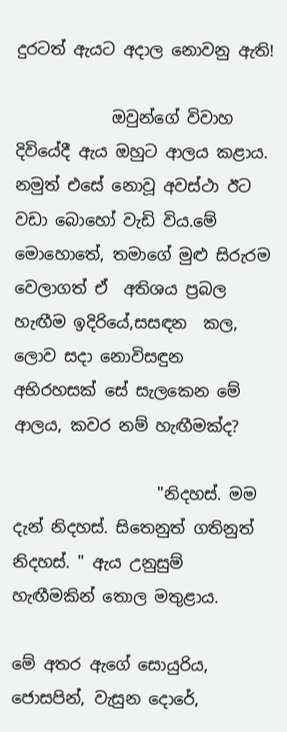දුරටත් ඇයට අදාල නොවනු ඇති!

            ඔවුන්ගේ විවාහ දිවියේදී ඇය ඔහුට ආලය කළාය. නමුත් එසේ නොවූ අවස්ථා ඊට වඩා බොහෝ වැඩි විය.මේ මොහොතේ, තමාගේ මුළු සිරුරම වෙලාගත් ඒ  අතිශය ප්‍රබල හැඟීම ඉදිරියේ,සසඳන  කල, ලොව සදා නොවිසඳුන අභිරහසක් සේ සැලකෙන මේ ආලය, කවර නම් හැඟීමක්ද?

                  "නිදහස්. මම දැන් නිදහස්. සිතෙනුත් ගතිනුත් නිදහස්. " ඇය උනුසුම් හැඟීමකින් තොල මතුළාය.

මේ අතර ඇගේ සොයුරිය, ජොසපින්, වැසුන දොරේ,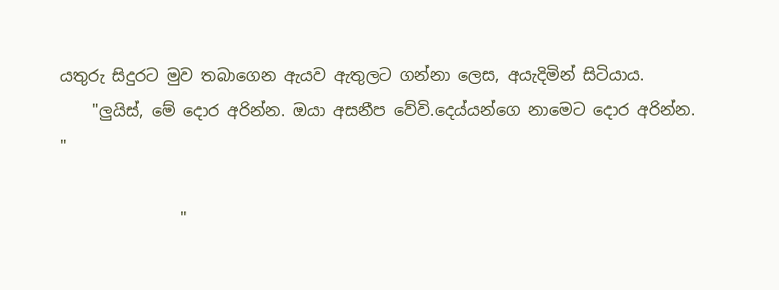යතුරු සිදුරට මුව තබාගෙන ඇයව ඇතුලට ගන්නා ලෙස, අයැදිමින් සිටියාය.
    "ලුයිස්, මේ දොර අරින්න. ඔයා අසනීප වේවි.දෙය්යන්ගෙ නාමෙට දොර අරින්න. "

               "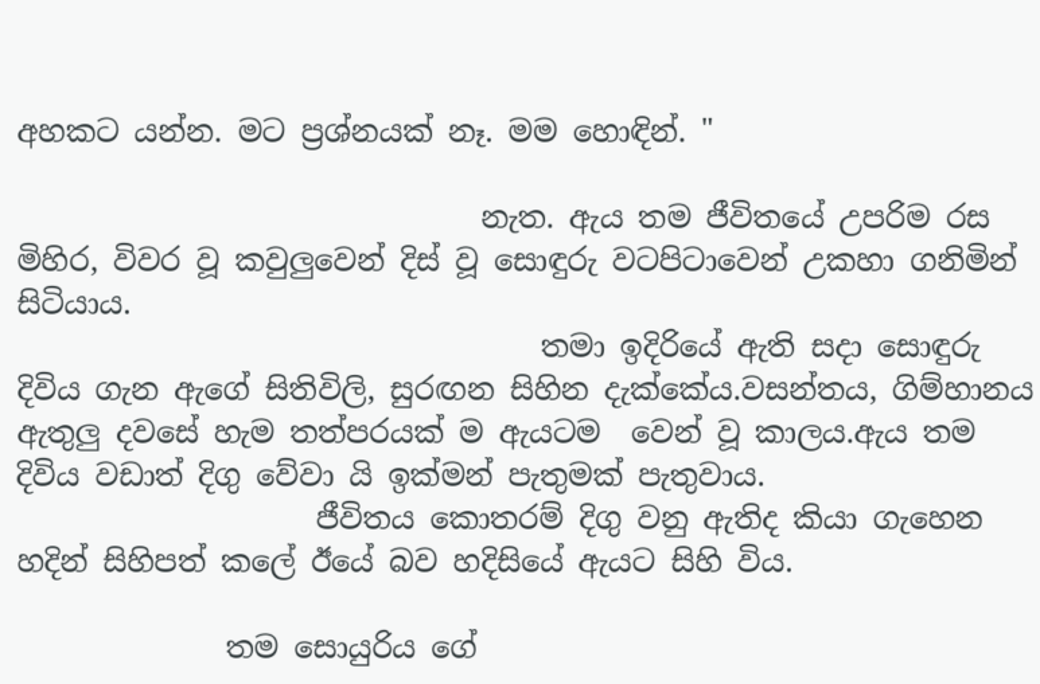අහකට යන්න. මට ප්‍රශ්නයක් නෑ. මම හොඳින්. "

                               නැත. ඇය තම ජීවිතයේ උපරිම රස මිහිර, විවර වූ කවුලුවෙන් දිස් වූ සොඳුරු වටපිටාවෙන් උකහා ගනිමින් සිටියාය.
                                   තමා ඉදිරියේ ඇති සදා සොඳුරු දිවිය ගැන ඇගේ සිතිවිලි, සුරඟන සිහින දැක්කේය.වසන්තය, ගිම්හානය ඇතුලු දවසේ හැම තත්පරයක් ම ඇයටම  වෙන් වූ කාලය.ඇය තම දිවිය වඩාත් දිගු වේවා යි ඉක්මන් පැතුමක් පැතුවාය.
                    ජීවිතය කොතරම් දිගු වනු ඇතිද කියා ගැහෙන හදින් සිහිපත් කලේ ඊයේ බව හදිසියේ ඇයට සිහි විය.

              තම සොයුරිය ගේ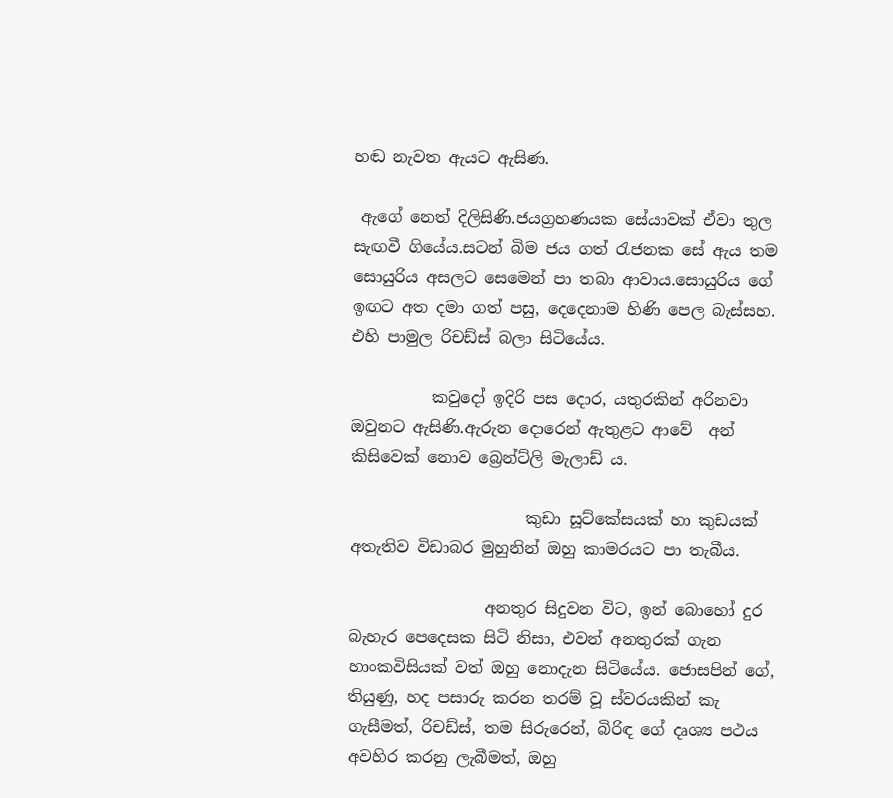හඬ නැවත ඇයට ඇසිණ.

 ඇගේ නෙත් දිලිසිණි.ජයග්‍රහණයක සේයාවක් ඒවා තුල සැඟවී ගියේය.සටන් බිම ජය ගත් ‍රැජනක සේ ඇය තම සොයුරිය අසලට සෙමෙන් පා තබා ආවාය.සොයුරිය ගේ ඉඟට අත දමා ගත් පසු, දෙදෙනාම හිණි පෙල බැස්සහ. එහි පාමුල රිචඩ්ස් බලා සිටියේය.

          කවුදෝ ඉදිරි පස දොර, යතුරකින් අරිනවා ඔවුනට ඇසිණි.ඇරුන දොරෙන් ඇතුළට ආවේ  අන් කිසිවෙක් නොව බ්‍රෙන්ට්ලි මැලාඩ් ය.

                      කුඩා සූට්කේසයක් හා කුඩයක් අතැතිව විඩාබර මුහුනින් ඔහු කාමරයට පා තැබීය.

                 අනතුර සිදුවන විට, ඉන් බොහෝ දුර බැහැර පෙදෙසක සිටි නිසා, එවන් අනතුරක් ගැන හාංකවිසියක් වත් ඔහු නොදැන සිටියේය. ජොසපින් ගේ, තියුණු, හද පසාරු කරන තරම් වූ ස්වරයකින් කැ ගැසීමත්, රිචඩ්ස්, තම සිරුරෙන්, බිරිඳ ගේ දෘශ්‍ය පථය අවහිර කරනු ලැබීමත්, ඔහු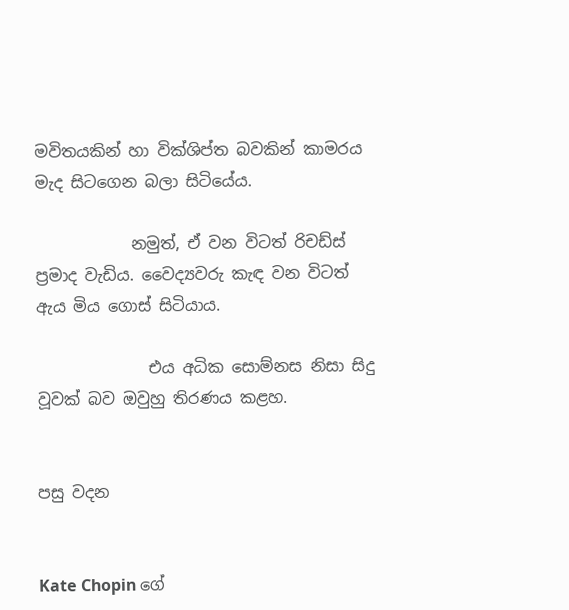මවිතයකින් හා වික්ශිප්ත බවකින් කාමරය මැද සිටගෙන බලා සිටියේය.

            නමුත්, ඒ වන විටත් රිචඩ්ස් ප්‍රමාද වැඩිය. වෛද්‍යවරු කැඳ වන විටත් ඇය මිය ගොස් සිටියාය.

              එය අධික සොම්නස නිසා සිදු වූවක් බව ඔවුහු තිරණය කළහ.


පසු වදන


Kate Chopin ගේ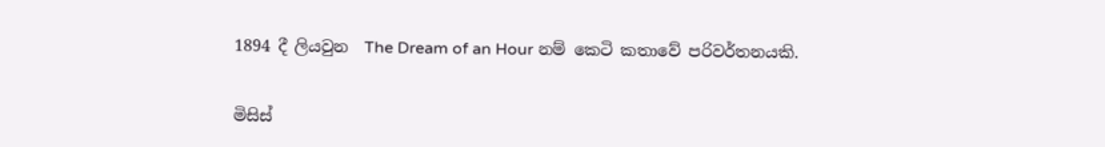1894 දී ලියවුන  The Dream of an Hour නම් කෙටි කතාවේ පරිවර්තනයකි.


මිසිස්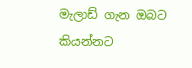මැලාඩ් ගැන ඔබට කියන්නට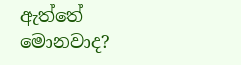ඇත්තේ මොනවාද?